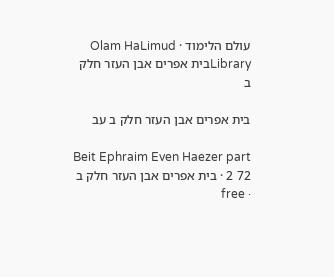עולם הלימוד · Olam HaLimud
Libraryבית אפרים אבן העזר חלק ב

בית אפרים אבן העזר חלק ב עב

Beit Ephraim Even Haezer part 2 72 · בית אפרים אבן העזר חלק ב · free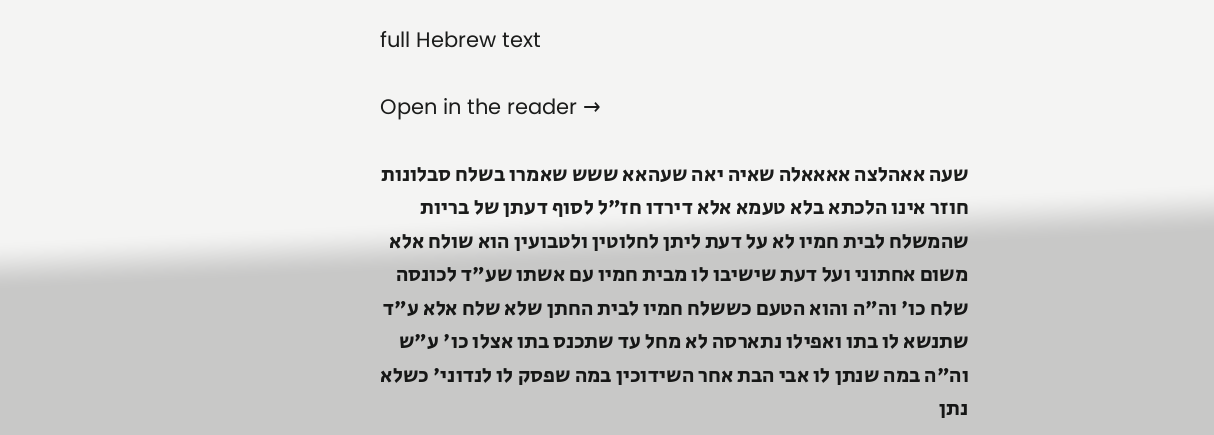full Hebrew text

Open in the reader →

שעה אאהלצה אאאאלה שאיה יאה שעהאא ששש שאמרו בשלח סבלונות חוזר אינו הלכתא בלא טעמא אלא דירדו חז"ל לסוף דעתן של בריות שהמשלח לבית חמיו לא על דעת ליתן לחלוטין ולטבועין הוא שולח אלא משום אחתוני ועל דעת שישיבו לו מבית חמיו עם אשתו שע"ד לכונסה שלח כו' וה"ה והוא הטעם כששלח חמיו לבית החתן שלא שלח אלא ע"ד שתנשא לו בתו ואפילו נתארסה לא מחל עד שתכנס בתו אצלו כו' ע"ש וה"ה במה שנתן לו אבי הבת אחר השידוכין במה שפסק לו לנדוני' כשלא נתן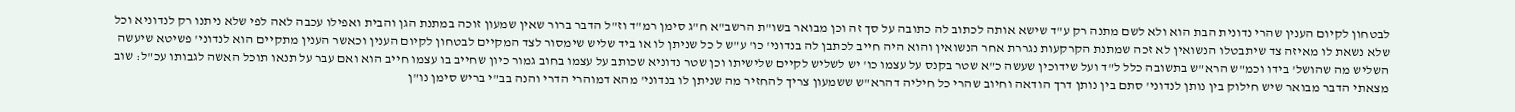לבטחון לקיום הענין שהרי נדונית הבת הוא ולא לשם מתנה רק ע"ד שישא אותה לכתוב לה כתובה על סך זה וכן מבואר בשו"ת הרשב"א ח"ג סימן רמ"ד וז"ל הדבר ברור שאין שמעון זוכה במתנת הגן והבית ואפילו עכבה לאה לפי שלא ניתנו רק לנדוניא וכל שלא נשאת לו מאיזה צד שיתבטלו הנשואין לא זכה שמתנת הקרקעות נגררת אחר הנשואין והוא היה חייב לכתבן לה בנדוני' כו' ע"ש ל כל שניתן לו או ביד שליש שימסור לצד המקיים לבטחון לקיום הענין וכאשר הענין מתקיים הוא לנדוני' פשיטא שיעשה השליש מה שהושל' בידו וכמ"ש הרא"ש בתשובה כלל ל"ד ועל שידוכין שעשה כ"א שטר בקנס על עצמו כו' יש לשליש לקיים שלישיתו וכן שטר נדוניא שכותב על עצמו בחוב גמור כיון שחייב בו עצמו חייב הוא ואם עבר על תנאו תוכל האשה לגבותו עכ"ל: שוב מצאתי הדבר מבואר שיש חילוק בין נותן לנדוני' סתם בין נותן דרך הודאה וחיוב שהרי כל חיליה דהרא"ש ששמעון צריך להחזיר מה שניתן לו בנדוני' מהא דמוהרי הדרי והנה בב"י בריש סימן נו"ן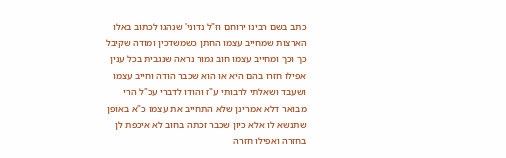כתב בשם רבינו ירוחם וז"ל נדוני' שנהגו לכתוב באלו הארצות שמחייב עצמו החתן כשמשדכין ומודה שקיבל כך וכך ומחייב עצמו חוב גמור נראה שנגבית בכל ענין אפילו חזרו בהם היא או הוא שכבר הודה וחייב עצמו ושעבד ושאלתי לרבותי ע"ז והודו לדברי עכ"ל הרי מבואר דלא אמרינן שלא התחייב את עצמו כ"א באופן שתנשא לו אלא כיון שכבר זכתה בחוב לא איכפת לן בחזרה ואפילו חזרה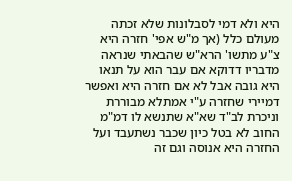היא ולא דמי לסבלונות שלא זכתה מעולם כלל (אך מ"ש אפי' חזרה היא צ"ע מתשו' הרא"ש שהבאתי שנראה מדבריו דדוקא אם עבר הוא על תנאו היא גובה אבל לא אם חזרה היא ואפשר דמיירי שחזרה ע"י אמתלא מבוררת וניכרת לב"ד שא"א שתנשא לו דמ"מ החוב לא בטל כיון שכבר נשתעבד ועל החזרה היא אנוסה וגם זה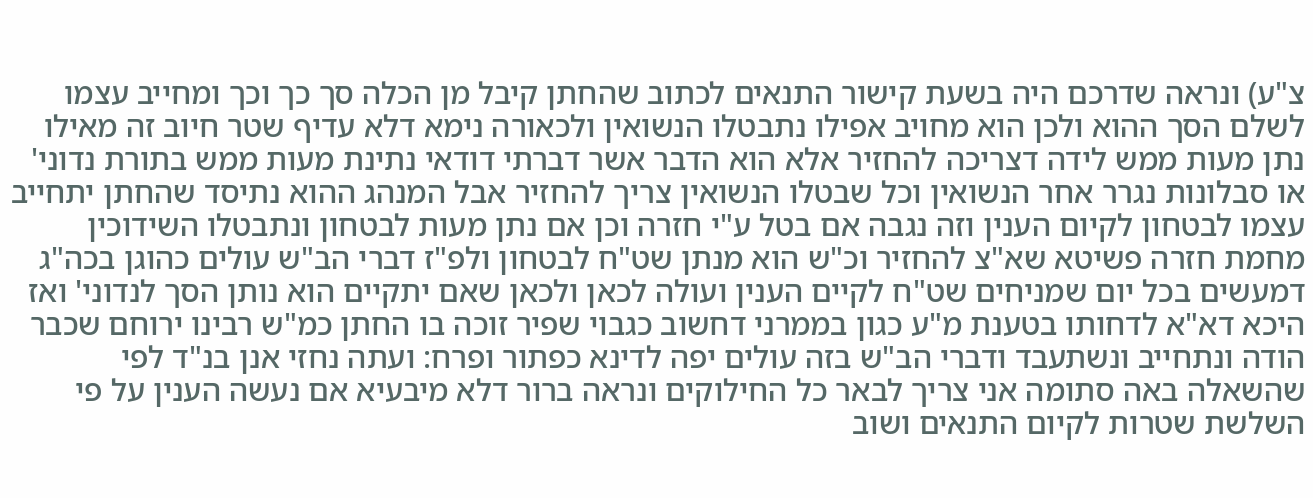צ"ע) ונראה שדרכם היה בשעת קישור התנאים לכתוב שהחתן קיבל מן הכלה סך כך וכך ומחייב עצמו לשלם הסך ההוא ולכן הוא מחויב אפילו נתבטלו הנשואין ולכאורה נימא דלא עדיף שטר חיוב זה מאילו נתן מעות ממש לידה דצריכה להחזיר אלא הוא הדבר אשר דברתי דודאי נתינת מעות ממש בתורת נדוני' או סבלונות נגרר אחר הנשואין וכל שבטלו הנשואין צריך להחזיר אבל המנהג ההוא נתיסד שהחתן יתחייב עצמו לבטחון לקיום הענין וזה נגבה אם בטל ע"י חזרה וכן אם נתן מעות לבטחון ונתבטלו השידוכין מחמת חזרה פשיטא שא"צ להחזיר וכ"ש הוא מנתן שט"ח לבטחון ולפ"ז דברי הב"ש עולים כהוגן בכה"ג דמעשים בכל יום שמניחים שט"ח לקיים הענין ועולה לכאן ולכאן שאם יתקיים הוא נותן הסך לנדוני' ואז היכא דא"א לדחותו בטענת מ"ע כגון בממרני דחשוב כגבוי שפיר זוכה בו החתן כמ"ש רבינו ירוחם שכבר הודה ונתחייב ונשתעבד ודברי הב"ש בזה עולים יפה לדינא כפתור ופרח: ועתה נחזי אנן בנ"ד לפי שהשאלה באה סתומה אני צריך לבאר כל החילוקים ונראה ברור דלא מיבעיא אם נעשה הענין על פי השלשת שטרות לקיום התנאים ושוב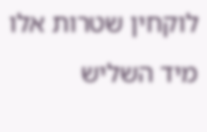לוקחין שטרות אלו מיד השליש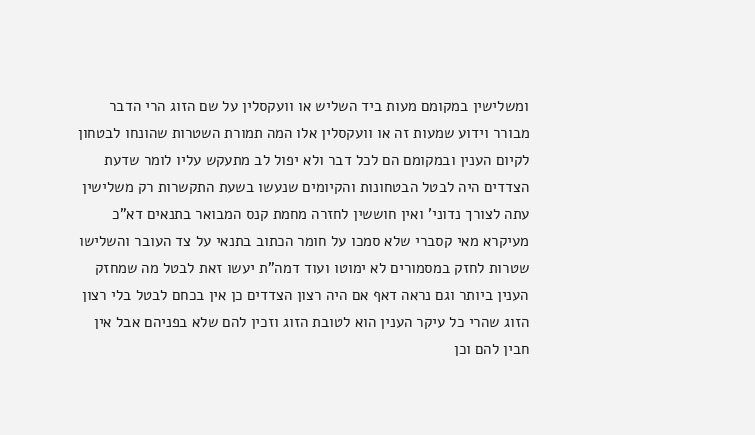ומשלישין במקומם מעות ביד השליש או וועקסלין על שם הזוג הרי הדבר מבורר וידוע שמעות זה או וועקסלין אלו המה תמורת השטרות שהונחו לבטחון לקיום הענין ובמקומם הם לכל דבר ולא יפול לב מתעקש עליו לומר שדעת הצדדים היה לבטל הבטחונות והקיומים שנעשו בשעת התקשרות רק משלישין עתה לצורך נדוני' ואין חוששין לחזרה מחמת קנס המבואר בתנאים דא"כ מעיקרא מאי קסברי שלא סמכו על חומר הכתוב בתנאי על צד העובר והשלישו שטרות לחזק במסמורים לא ימוטו ועוד דמה"ת יעשו זאת לבטל מה שמחזק הענין ביותר וגם נראה דאף אם היה רצון הצדדים כן אין בכחם לבטל בלי רצון הזוג שהרי כל עיקר הענין הוא לטובת הזוג וזכין להם שלא בפניהם אבל אין חבין להם וכן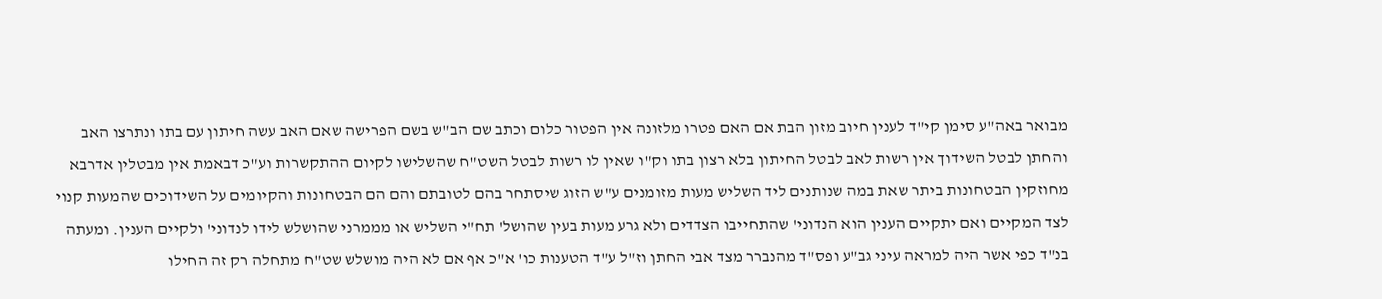מבואר באה"ע סימן קי"ד לענין חיוב מזון הבת אם האם פטרו מלזונה אין הפטור כלום וכתב שם הב"ש בשם הפרישה שאם האב עשה חיתון עם בתו ונתרצו האב והחתן לבטל השידוך אין רשות לאב לבטל החיתון בלא רצון בתו וק"ו שאין לו רשות לבטל השט"ח שהשלישו לקיום ההתקשרות וע"כ דבאמת אין מבטלין אדרבא מחוזקין הבטחונות ביתר שאת במה שנותנים ליד השליש מעות מזומנים ע"ש הזוג שיסתחר בהם לטובתם והם הם הבטחונות והקיומים על השידוכים שהמעות קנוי לצד המקיים ואם יתקיים הענין הוא הנדוני' שהתחייבו הצדדים ולא גרע מעות בעין שהושל' תח"י השליש או מממרני שהושלש לידו לנדוני' ולקיים הענין. ומעתה בנ"ד כפי אשר היה למראה עיני גב"ע ופס"ד מהנברר מצד אבי החתן וז"ל ע"ד הטענות כו' א"כ אף אם לא היה מושלש שט"ח מתחלה רק זה החילו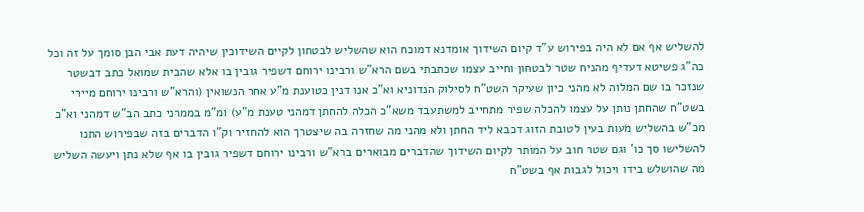להשליש אף אם לא היה בפירוש ע"ד קיום השידוך אומדנא דמוכח הוא שהשליש לבטחון לקיים השידוכין שיהיה דעת אבי הבן סומך על זה וכל כה"ג פשיטא דעדיף מהניח שטר לבטחון וחייב עצמו שכתבתי בשם הרא"ש ורבינו ירוחם דשפיר גובין בו אלא שהבית שמואל כתב דבשטר שנזכר בו שם המלוה לא מהני כיון שעיקר השט"ח לסילוק הנדוניא וא"כ אנו דנין כטוענת מ"ע אחר הנשואין (והרא"ש ורבינו ירוחם מיירי בשט"ח שהחתן נותן על עצמו להכלה שפיר מתחייב למשתעבד משא"כ הכלה להחתן דמהני טענת מ"ע) ומ"מ בממרני כתב הב"ש דמהני וא"כ מכ"ש בהשליש מעות בעין לטובת הזוג דכבא ליד החתן ולא מהני מה שחזרה בה שיצטרך הוא להחזיר וק"ו הדברים בזה שבפירוש התנו להשלישו סך כו' וגם שטר חוב על המותר לקיום השידוך שהדברים מבוארים ברא"ש ורבינו ירוחם דשפיר גובין בו אף שלא נתן ויעשה השליש מה שהושלש בידו ויכול לגבות אף בשט"ח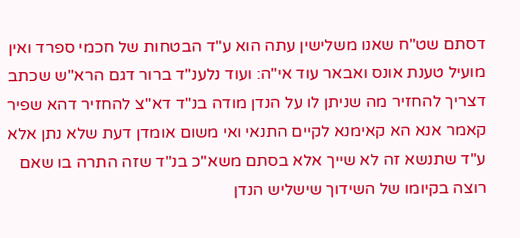דסתם שט"ח שאנו משלישין עתה הוא ע"ד הבטחות של חכמי ספרד ואין מועיל טענת אונס ואבאר עוד אי"ה: ועוד נלענ"ד ברור דגם הרא"ש שכתב דצריך להחזיר מה שניתן לו על הנדן מודה בנ"ד דא"צ להחזיר דהא שפיר קאמר אנא הא קאימנא לקיים התנאי ואי משום אומדן דעת שלא נתן אלא ע"ד שתנשא זה לא שייך אלא בסתם משא"כ בנ"ד שזה התרה בו שאם רוצה בקיומו של השידוך שישליש הנדן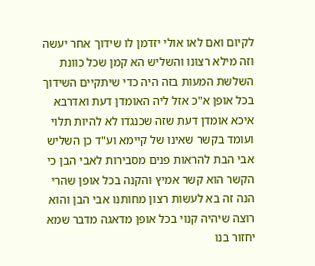לקיום ואם לאו אולי יזדמן לו שידוך אחר יעשה וזה מילא רצונו והשליש הא קמן שכל כוונת השלשת המעות בזה היה כדי שיתקיים השידוך בכל אופן א"כ אזל ליה האומדן דעת ואדרבא איכא אומדן דעת שזה שכנגדו לא להיות תלוי ועומד בקשר שאינו של קיימא וע"ד כן השליש אבי הבת להראות פנים מסבירות לאבי הבן כי הקשר הוא קשר אמיץ והקנה בכל אופן שהרי הנה זה בא לעשות רצון מחותנו אבי הבן והוא רוצה שיהיה קנוי בכל אופן מדאגה מדבר שמא יחזור בנו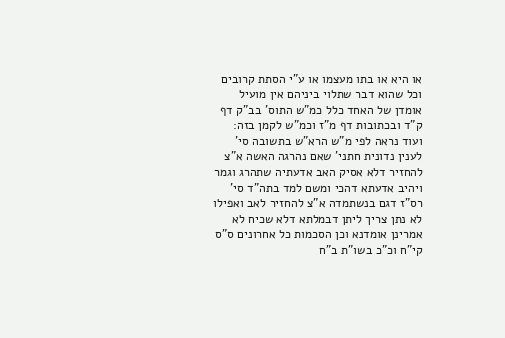או היא או בתו מעצמו או ע"י הסתת קרובים וכל שהוא דבר שתלוי ביניהם אין מועיל אומדן של האחד כלל כמ"ש התוס' בב"ק דף ק"ד ובכתובות דף מ"ז וכמ"ש לקמן בזה: ועוד נראה לפי מ"ש הרא"ש בתשובה סי' לענין נדונית חתני' שאם נהרגה האשה א"צ להחזיר דלא אסיק האב אדעתיה שתהרג וגמר ויהיב אדעתא דהכי ומשם למד בתה"ד סי' רס"ז דגם בנשתמדה א"צ להחזיר לאב ואפילו לא נתן צריך ליתן דבמלתא דלא שכיח לא אמרינן אומדנא וכן הסכמות כל אחרונים ס"ס קי"ח וכ"כ בשו"ת ב"ח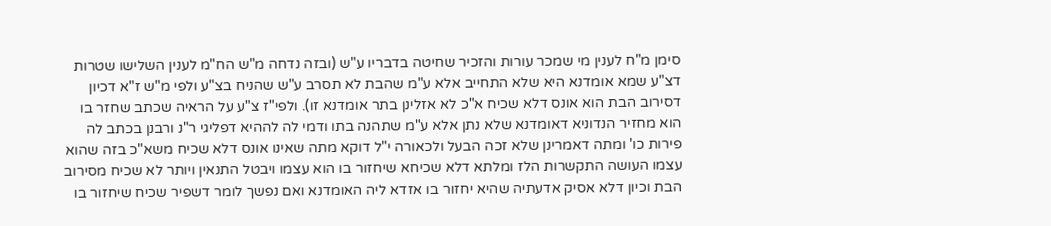סימן מ"ח לענין מי שמכר עורות והזכיר שחיטה בדבריו ע"ש (ובזה נדחה מ"ש הח"מ לענין השלישו שטרות דצ"ע שמא אומדנא היא שלא התחייב אלא ע"מ שהבת לא תסרב ע"ש שהניח בצ"ע ולפי מ"ש ז"א דכיון דסירוב הבת הוא אונס דלא שכיח א"כ לא אזלינן בתר אומדנא זו). ולפי"ז צ"ע על הראיה שכתב שחזר בו הוא מחזיר הנדוניא דאומדנא שלא נתן אלא ע"מ שתהנה בתו ודמי לה לההיא דפליגי ר"נ ורבנן בכתב לה פירות כו' ומתה דאמרינן שלא זכה הבעל ולכאורה י"ל דוקא מתה שאינו אונס דלא שכיח משא"כ בזה שהוא עצמו העושה התקשרות הלז ומלתא דלא שכיחא שיחזור בו הוא עצמו ויבטל התנאין ויותר לא שכיח מסירוב הבת וכיון דלא אסיק אדעתיה שהיא יחזור בו אזדא ליה האומדנא ואם נפשך לומר דשפיר שכיח שיחזור בו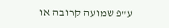ע"פ שמועה קרובה או